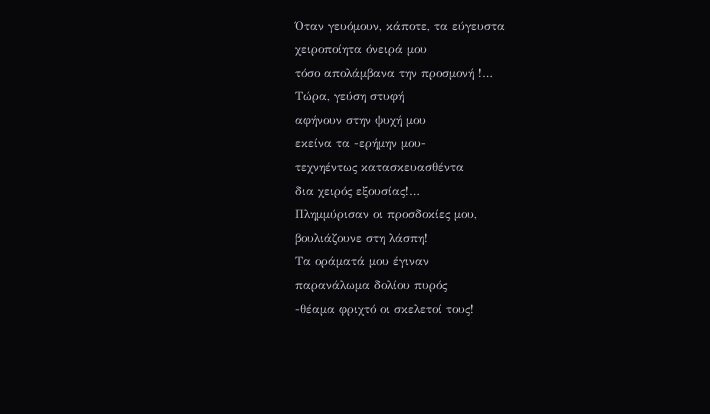Όταν γευόμουν, κάποτε, τα εύγευστα
χειροποίητα όνειρά μου
τόσο απολάμβανα την προσμονή !…
Τώρα, γεύση στυφή
αφήνουν στην ψυχή μου
εκείνα τα -ερήμην μου-
τεχνηέντως κατασκευασθέντα
δια χειρός εξουσίας!…
Πλημμύρισαν οι προσδοκίες μου,
βουλιάζουνε στη λάσπη!
Τα οράματά μου έγιναν
παρανάλωμα δολίου πυρός
-θέαμα φριχτό οι σκελετοί τους!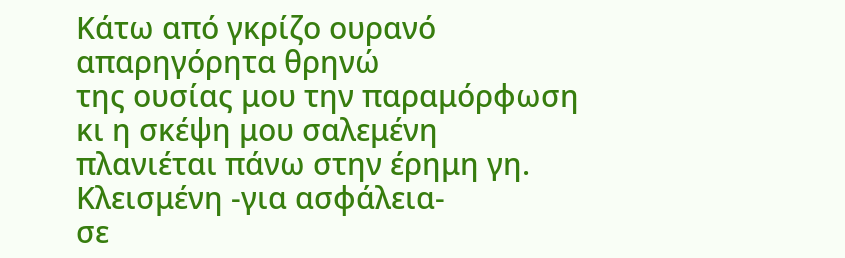Κάτω από γκρίζο ουρανό
απαρηγόρητα θρηνώ
της ουσίας μου την παραμόρφωση
κι η σκέψη μου σαλεμένη
πλανιέται πάνω στην έρημη γη.
Κλεισμένη -για ασφάλεια-
σε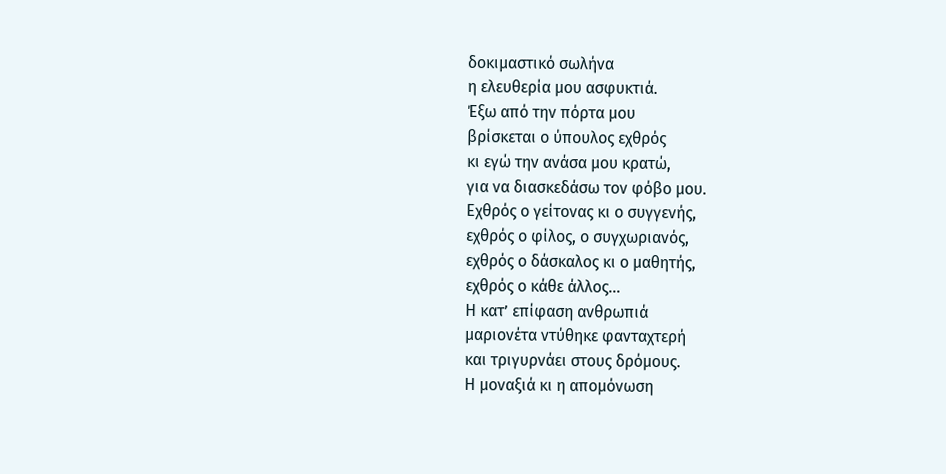δοκιμαστικό σωλήνα
η ελευθερία μου ασφυκτιά.
Έξω από την πόρτα μου
βρίσκεται ο ύπουλος εχθρός
κι εγώ την ανάσα μου κρατώ,
για να διασκεδάσω τον φόβο μου.
Εχθρός ο γείτονας κι ο συγγενής,
εχθρός ο φίλος, ο συγχωριανός,
εχθρός ο δάσκαλος κι ο μαθητής,
εχθρός ο κάθε άλλος…
Η κατ’ επίφαση ανθρωπιά
μαριονέτα ντύθηκε φανταχτερή
και τριγυρνάει στους δρόμους.
Η μοναξιά κι η απομόνωση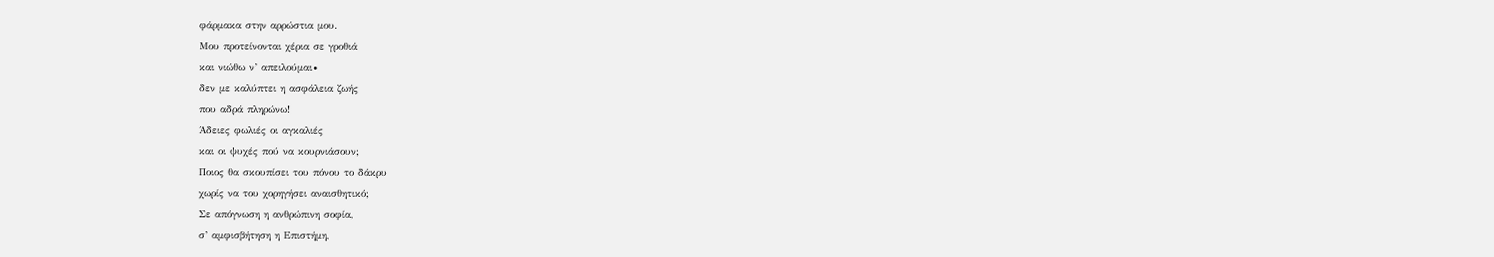φάρμακα στην αρρώστια μου.
Μου προτείνονται χέρια σε γροθιά
και νιώθω ν’ απειλούμαι∙
δεν με καλύπτει η ασφάλεια ζωής
που αδρά πληρώνω!
Άδειες φωλιές οι αγκαλιές
και οι ψυχές πού να κουρνιάσουν;
Ποιος θα σκουπίσει του πόνου το δάκρυ
χωρίς να του χορηγήσει αναισθητικό;
Σε απόγνωση η ανθρώπινη σοφία,
σ’ αμφισβήτηση η Επιστήμη,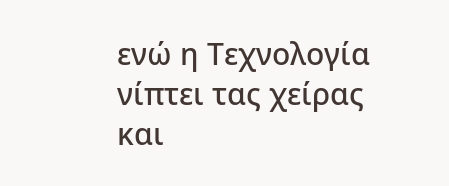ενώ η Τεχνολογία νίπτει τας χείρας
και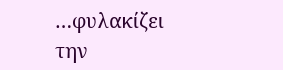…φυλακίζει την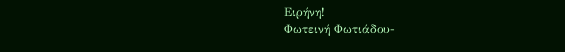Ειρήνη!
Φωτεινή Φωτιάδου-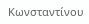Κωνσταντίνου